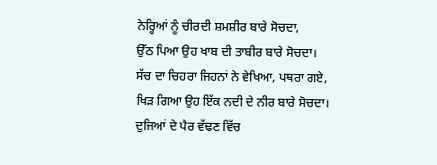ਨੇਰ੍ਹਿਆਂ ਨੂੰ ਚੀਰਦੀ ਸ਼ਮਸ਼ੀਰ ਬਾਰੇ ਸੋਚਦਾ,
ਉੱਠ ਪਿਆ ਉਹ ਖਾਬ ਦੀ ਤਾਬੀਰ ਬਾਰੇ ਸੋਚਦਾ।
ਸੱਚ ਦਾ ਚਿਹਰਾ ਜਿਹਨਾਂ ਨੇ ਵੇਖਿਆ, ਪਥਰਾ ਗਏ,
ਖਿੜ ਗਿਆ ਉਹ ਇੱਕ ਨਦੀ ਦੇ ਨੀਰ ਬਾਰੇ ਸੋਚਦਾ।
ਦੁਜਿਆਂ ਦੇ ਪੈਰ ਵੱਢਣ ਵਿੱਚ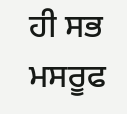ਹੀ ਸਭ ਮਸਰੂਫ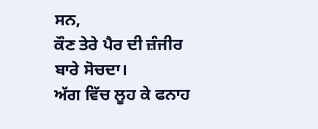ਸਨ,
ਕੌਣ ਤੇਰੇ ਪੈਰ ਦੀ ਜ਼ੰਜੀਰ ਬਾਰੇ ਸੋਚਦਾ।
ਅੱਗ ਵਿੱਚ ਲੂਹ ਕੇ ਫਨਾਹ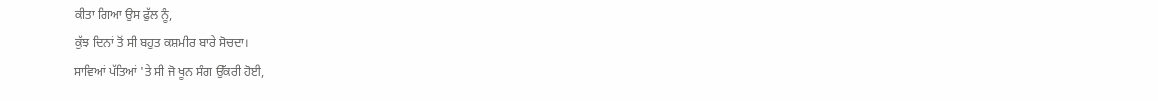ਕੀਤਾ ਗਿਆ ਉਸ ਫੁੱਲ ਨੂੰ,
ਕੁੱਝ ਦਿਨਾਂ ਤੋਂ ਸੀ ਬਹੁਤ ਕਸ਼ਮੀਰ ਬਾਰੇ ਸੋਚਦਾ।
ਸਾਵਿਆਂ ਪੱਤਿਆਂ 'ਤੇ ਸੀ ਜੋ ਖੂਨ ਸੰਗ ਉੱਕਰੀ ਹੋਈ,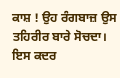ਕਾਸ਼ ! ਉਹ ਰੰਗਬਾਜ਼ ਉਸ ਤਹਿਰੀਰ ਬਾਰੇ ਸੋਚਦਾ।
ਇਸ ਕਦਰ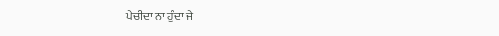ਪੇਚੀਦਾ ਨਾ ਹੁੰਦਾ ਜੇ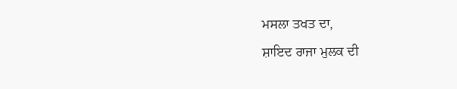ਮਸਲਾ ਤਖਤ ਦਾ,
ਸ਼ਾਇਦ ਰਾਜਾ ਮੁਲਕ ਦੀ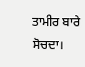ਤਾਮੀਰ ਬਾਰੇ ਸੋਚਦਾ।